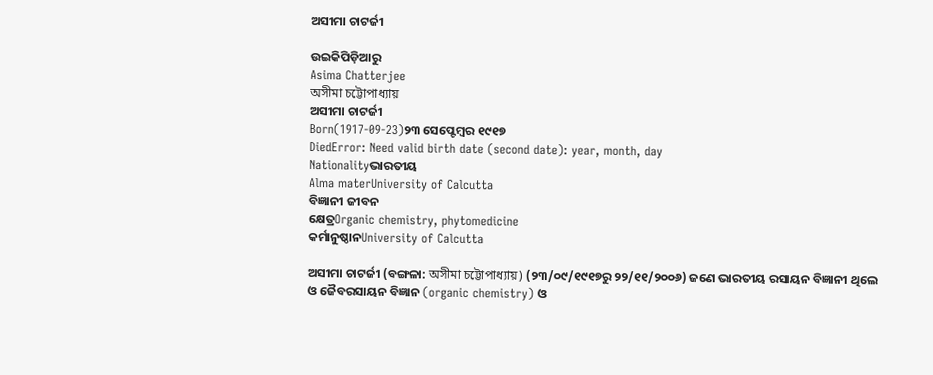ଅସୀମା ଚାଟର୍ଜୀ

ଉଇକିପିଡ଼ିଆ‌ରୁ
Asima Chatterjee
অসীমা চট্টোপাধ্যায়
ଅସୀମା ଚାଟର୍ଜୀ
Born(1917-09-23)୨୩ ସେପ୍ଟେମ୍ବର ୧୯୧୭
DiedError: Need valid birth date (second date): year, month, day
Nationalityଭାରତୀୟ
Alma materUniversity of Calcutta
ବିଜ୍ଞାନୀ ଜୀବନ
କ୍ଷେତ୍ରOrganic chemistry, phytomedicine
କର୍ମାନୁଷ୍ଠାନUniversity of Calcutta

ଅସୀମା ଚାଟର୍ଜୀ (ବଙ୍ଗଳା: অসীমা চট্টোপাধ্যায়) (୨୩/୦୯/୧୯୧୭ରୁ ୨୨/୧୧/୨୦୦୬) ଜଣେ ଭାରତୀୟ ରସାୟନ ବିଜ୍ଞାନୀ ଥିଲେ ଓ ଜୈବରସାୟନ ବିଜ୍ଞାନ (organic chemistry) ଓ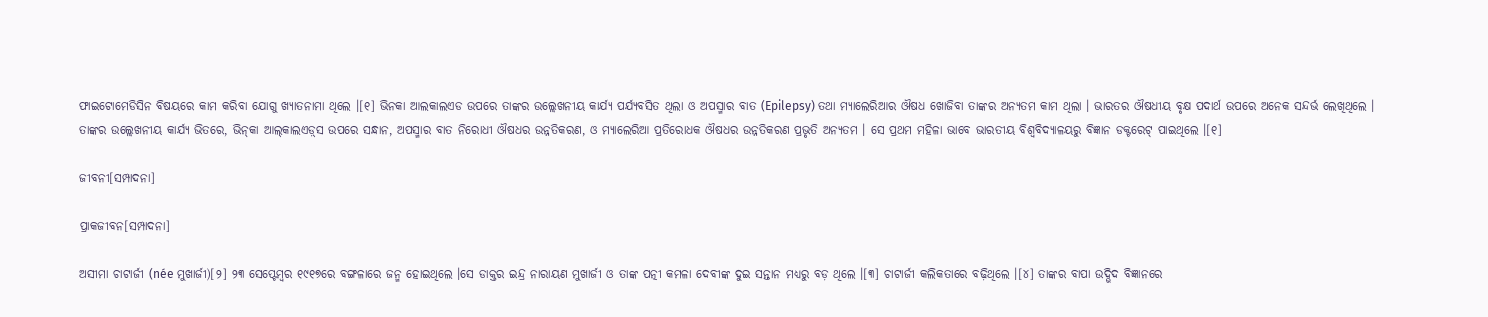ଫାଇଟୋମେଡିସିନ ବିଷୟରେ କାମ କରିବା ଯୋଗୁ ଖ୍ୟାତନାମା ଥିଲେ ।[୧] ଭିନକା ଆଲକାଲଏଡ ଉପରେ ତାଙ୍କର ଉଲ୍ଲେଖନୀୟ କାର୍ଯ୍ୟ ପର୍ଯ୍ୟବସିତ ଥିଲା ଓ ଅପସ୍ମାର ବାତ (Epilepsy) ତଥା ମ୍ୟାଲେରିଆର ଔଷଧ ଖୋଜିବା ତାଙ୍କର ଅନ୍ୟତମ କାମ ଥିଲା । ଭାରତର ଔଷଧୀୟ ବୃକ୍ଷ ପଦାର୍ଥ ଉପରେ ଅନେକ ସନ୍ଦର୍ଭ ଲେଖିଥିଲେ । ତାଙ୍କର ଉଲ୍ଲେଖନୀୟ କାର୍ଯ୍ୟ ଭିତରେ, ଭିନ୍‌କା ଆଲ୍‌କାଲଏଡ଼୍‌ସ ଉପରେ ସନ୍ଧାନ, ଅପସ୍ମାର ବାତ ନିରୋଧୀ ଔଷଧର ଉନ୍ନତିକରଣ, ଓ ମ୍ୟାଲେରିଆ ପ୍ରତିରୋଧକ ଔଷଧର ଉନ୍ନତିକରଣ ପ୍ରଭୃତି ଅନ୍ୟତମ । ସେ ପ୍ରଥମ ମହିଳା ଭାବେ ଭାରତୀୟ ବିଶ୍ୱବିଦ୍ୟାଳୟରୁ ବିଜ୍ଞାନ ଡକ୍ଟରେଟ୍ ପାଇଥିଲେ ।[୧]

ଜୀବନୀ[ସମ୍ପାଦନା]

ପ୍ରାକଜୀବନ[ସମ୍ପାଦନା]

ଅସୀମା ଚାଟାର୍ଜୀ (née ମୁଖାର୍ଜୀ)[୨] ୨୩ ସେପ୍ଟେମ୍ବର ୧୯୧୭ରେ ବଙ୍ଗଳାରେ ଜନ୍ମ ହୋଇଥିଲେ ।ସେ ଡାକ୍ତର ଇନ୍ଦ୍ର ନାରାୟଣ ମୁଖାର୍ଜୀ ଓ ତାଙ୍କ ପତ୍ନୀ କମଳା ଦେବୀଙ୍କ ଦୁଇ ସନ୍ତାନ ମଧ୍ୟରୁ ବଡ଼ ଥିଲେ ।[୩] ଚାଟାର୍ଜୀ କଲିକତାରେ ବଢ଼ିଥିଲେ ।[୪] ତାଙ୍କର ବାପା ଉଦ୍ଭିଦ ବିଜ୍ଞାନରେ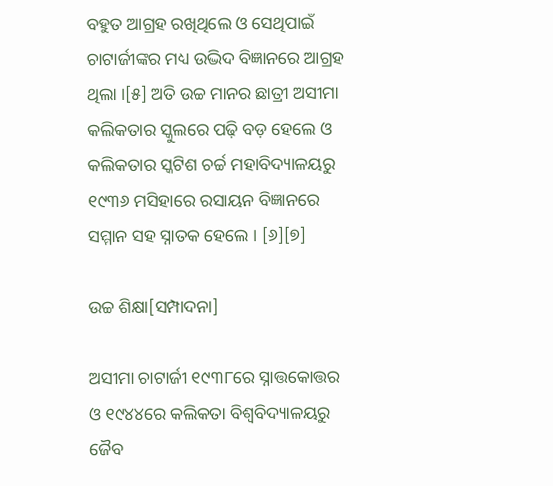ବ‌ହୁତ ଆଗ୍ରହ ରଖିଥିଲେ ଓ ସେଥିପାଇଁ ଚାଟାର୍ଜୀଙ୍କର ମଧ୍ୟ ଉଦ୍ଭିଦ ବିଜ୍ଞାନରେ ଆଗ୍ରହ ଥିଲା ।[୫] ଅତି ଉଚ୍ଚ ମାନର ଛାତ୍ରୀ ଅସୀମା କଲିକତାର ସ୍କୁଲରେ ପଢ଼ି ବଡ଼ ହେଲେ ଓ କଲିକତାର ସ୍କଟିଶ ଚର୍ଚ୍ଚ ମହାବିଦ୍ୟାଳୟରୁ ୧୯୩୬ ମସିହାରେ ରସାୟନ ବିଜ୍ଞାନରେ ସମ୍ମାନ ସହ ସ୍ନାତକ ହେଲେ । [୬][୭]

ଉଚ୍ଚ ଶିକ୍ଷା[ସମ୍ପାଦନା]

ଅସୀମା ଚାଟାର୍ଜୀ ୧୯୩୮ରେ ସ୍ନାତ୍ତକୋତ୍ତର ଓ ୧୯୪୪ରେ କଲିକତା ବିଶ୍ୱବିଦ୍ୟାଳୟରୁ ଜୈବ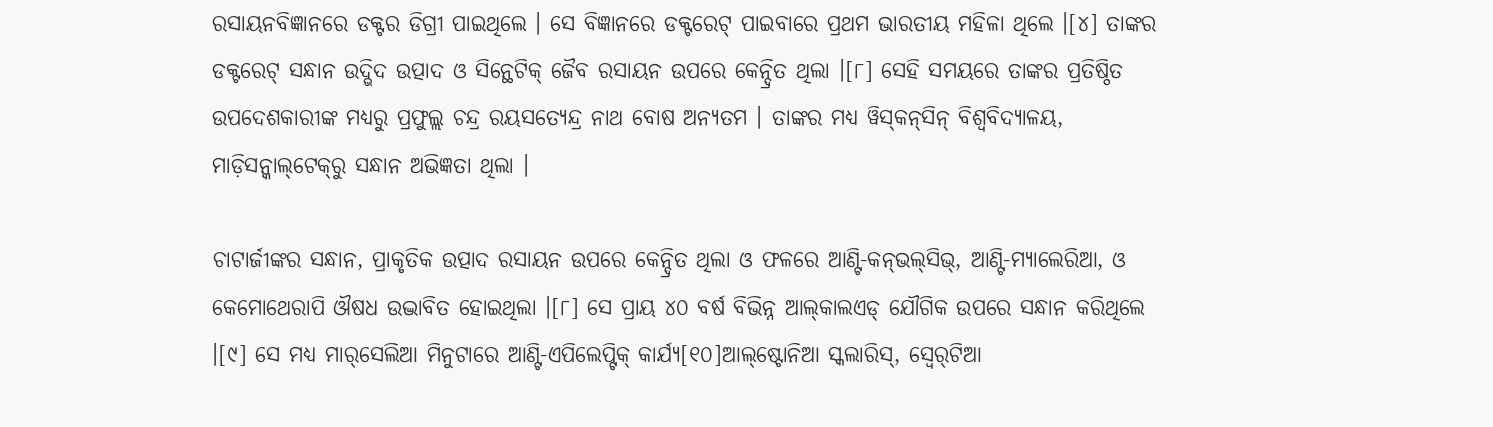ରସାୟନବିଜ୍ଞାନରେ ଡକ୍ଟର ଡିଗ୍ରୀ ପାଇଥିଲେ । ସେ ବିଜ୍ଞାନରେ ଡକ୍ଟରେଟ୍ ପାଇବାରେ ପ୍ରଥମ ଭାରତୀୟ ମହିଳା ଥିଲେ ।[୪] ତାଙ୍କର ଡକ୍ଟରେଟ୍ ସନ୍ଧାନ ଉଦ୍ଭିଦ ଉତ୍ପାଦ ଓ ସିନ୍ଥେଟିକ୍ ଜୈବ ରସାୟନ ଉପରେ କେନ୍ଦ୍ରିତ ଥିଲା ।[୮] ସେହି ସମୟରେ ତାଙ୍କର ପ୍ରତିଷ୍ଠିତ ଉପଦେଶକାରୀଙ୍କ ମଧ୍ୟରୁ ପ୍ରଫୁଲ୍ଲ ଚନ୍ଦ୍ର ରୟସତ୍ୟେନ୍ଦ୍ର ନାଥ ବୋଷ ଅନ୍ୟତମ । ତାଙ୍କର ମଧ୍ୟ ୱିସ୍‌କନ୍‌ସିନ୍ ବିଶ୍ୱବିଦ୍ୟାଳୟ, ମାଡ଼ିସନ୍କାଲ୍‌ଟେକ୍‌ରୁ ସନ୍ଧାନ ଅଭିଜ୍ଞତା ଥିଲା ।

ଚାଟାର୍ଜୀଙ୍କର ସନ୍ଧାନ, ପ୍ରାକୃତିକ ଉତ୍ପାଦ ରସାୟନ ଉପରେ କେନ୍ଦ୍ରିତ ଥିଲା ଓ ଫଳରେ ଆଣ୍ଟି-କନ୍‌ଭଲ୍‌ସିଭ୍, ଆଣ୍ଟି-ମ୍ୟାଲେରିଆ, ଓ କେମୋଥେରାପି ଔଷଧ ଉଦ୍ଭାବିତ ହୋଇଥିଲା ।[୮] ସେ ପ୍ରାୟ ୪୦ ବର୍ଷ ବିଭିନ୍ନ ଆଲ୍‌କାଲଏଡ୍ ଯୌଗିକ ଉପରେ ସନ୍ଧାନ କରିଥିଲେ ।[୯] ସେ ମଧ୍ୟ ମାର୍‌ସେଲିଆ ମିନୁଟାରେ ଆଣ୍ଟି-ଏପିଲେପ୍ଟିକ୍ କାର୍ଯ୍ୟ[୧୦]ଆଲ୍‌ଷ୍ଟୋନିଆ ସ୍କଲାରିସ୍, ସ୍ୱେର୍‌ଟିଆ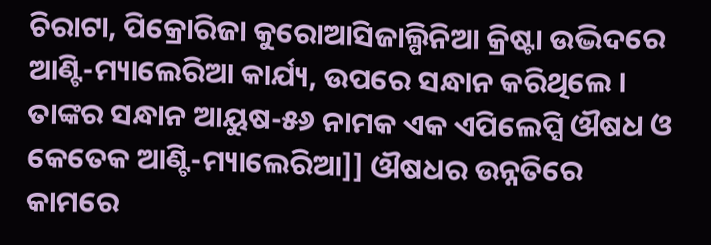ଚିରାଟା, ପିକ୍ରୋରିଜା କୁରୋଆସିଜାଲ୍ପିନିଆ କ୍ରିଷ୍ଟା ଉଦ୍ଭିଦରେ ଆଣ୍ଟି-ମ୍ୟାଲେରିଆ କାର୍ଯ୍ୟ, ଉପରେ ସନ୍ଧାନ କରିଥିଲେ । ତାଙ୍କର ସନ୍ଧାନ ଆୟୁଷ-୫୬ ନାମକ ଏକ ଏପିଲେପ୍ସି ଔଷଧ ଓ କେତେକ ଆଣ୍ଟି-ମ୍ୟାଲେରିଆ]] ଔଷଧର ଉନ୍ନତିରେ କାମରେ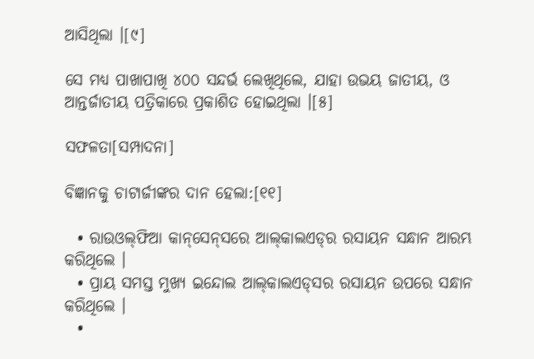ଆସିଥିଲା ।[୯]

ସେ ମଧ୍ୟ ପାଖାପାଖି ୪୦୦ ସନ୍ଦର୍ଭ ଲେଖିଥିଲେ, ଯାହା ଉଭୟ ଜାତୀୟ, ଓ ଆନ୍ତର୍ଜାତୀୟ ପତ୍ରିକାରେ ପ୍ରକାଶିତ ହୋଇଥିଲା ।[୫]

ସଫଳତା[ସମ୍ପାଦନା]

ବିଜ୍ଞାନ‌କୁ ଚାଟାର୍ଜୀଙ୍କର ଦାନ ହେଲା:[୧୧]

  • ରାଉଓଲ୍‌ଫିଆ କାନ୍‌ସେନ୍‌ସରେ ଆଲ୍‌କାଲଏଡ୍‌ର ରସାୟନ ସନ୍ଧାନ ଆରମ୍ଭ କରିଥିଲେ ।
  • ପ୍ରାୟ ସମସ୍ତ ମୁଖ୍ୟ ଇନ୍ଦୋଲ ଆଲ୍‌କାଲଏଡ୍‌ସର ରସାୟନ ଉପରେ ସନ୍ଧାନ କରିଥିଲେ ।
  •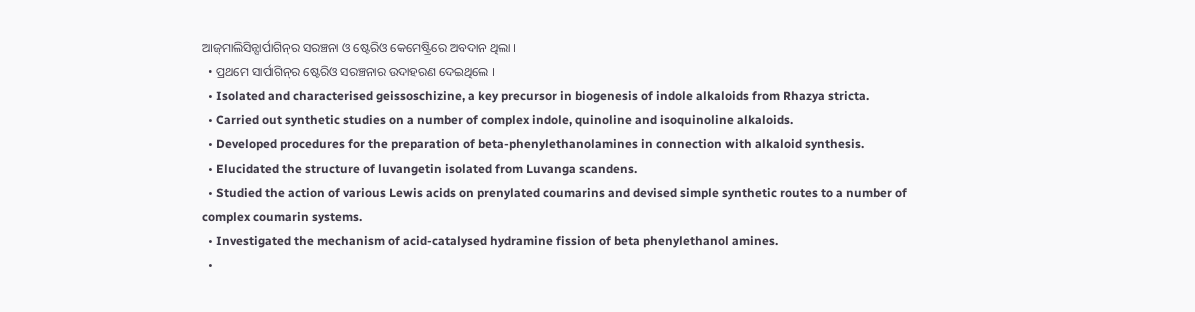ଆଜ୍‌ମାଲିସିନ୍ସାର୍ପାଗିନ୍‌ର ସରଞ୍ଚନା ଓ ଷ୍ଟେରିଓ କେମେଷ୍ଟ୍ରିରେ ଅବଦାନ ଥିଲା ।
  • ପ୍ରଥମେ ସାର୍ପାଗିନ୍‌ର ଷ୍ଟେରିଓ ସରଞ୍ଚନାର ଉଦାହରଣ ଦେଇଥିଲେ ।
  • Isolated and characterised geissoschizine, a key precursor in biogenesis of indole alkaloids from Rhazya stricta.
  • Carried out synthetic studies on a number of complex indole, quinoline and isoquinoline alkaloids.
  • Developed procedures for the preparation of beta-phenylethanolamines in connection with alkaloid synthesis.
  • Elucidated the structure of luvangetin isolated from Luvanga scandens.
  • Studied the action of various Lewis acids on prenylated coumarins and devised simple synthetic routes to a number of complex coumarin systems.
  • Investigated the mechanism of acid-catalysed hydramine fission of beta phenylethanol amines.
  •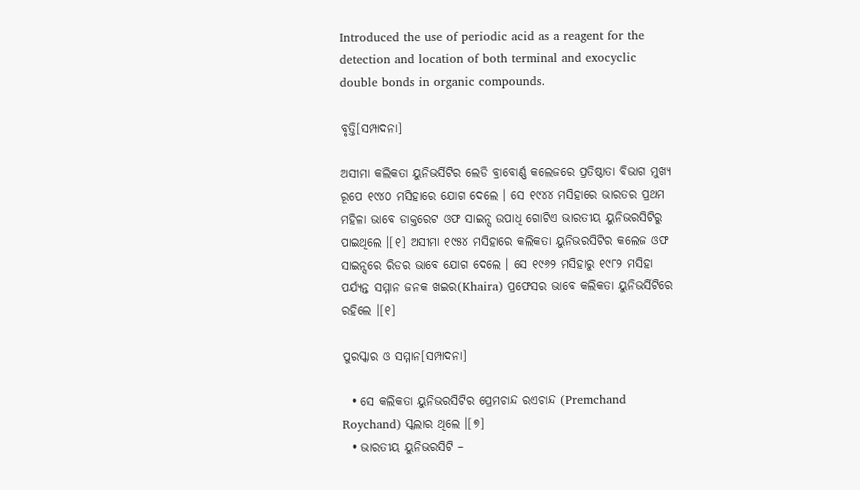Introduced the use of periodic acid as a reagent for the detection and location of both terminal and exocyclic double bonds in organic compounds.

ବୃତ୍ତି[ସମ୍ପାଦନା]

ଅସୀମା କଲିକତା ୟୁନିଭର୍ସିଟିର ଲେଡି ବ୍ରାବୋର୍ଣ୍ଣ କଲେଜରେ ପ୍ରତିଷ୍ଠାତା ବିଭାଗ ମୁଖ୍ୟ ରୂପେ ୧୯୪୦ ମସିହାରେ ଯୋଗ ଦେଲେ । ସେ ୧୯୪୪ ମସିହାରେ ଭାରତର ପ୍ରଥମ ମହିଳା ଭାବେ ଡାକ୍ତରେଟ ଓଫ ସାଇନ୍ସ ଉପାଧି ଗୋଟିଏ ଭାରତୀୟ ୟୁନିଭରସିଟିରୁ ପାଇଥିଲେ ।[୧] ଅସୀମା ୧୯୫୪ ମସିହାରେ କଲିକତା ୟୁନିଭରସିଟିର କଲେଜ ଓଫ ସାଇନ୍ସରେ ରିଡର ଭାବେ ଯୋଗ ଦେଲେ । ସେ ୧୯୬୨ ମସିହାରୁ ୧୯୮୨ ମସିହା ପର୍ଯ୍ୟନ୍ତ ସମ୍ମାନ ଜନକ ଖଇର(Khaira) ପ୍ରଫେସର ଭାବେ କଲିକତା ୟୁନିଭର୍ସିଟିରେ ରହିଲେ ।[୧]

ପୁରସ୍କାର ଓ ସମ୍ମାନ[ସମ୍ପାଦନା]

  • ସେ କଲିକତା ୟୁନିଭରସିଟିର ପ୍ରେମଚାନ୍ଦ ରଏଚାନ୍ଦ (Premchand Roychand) ସ୍କଲାର ଥିଲେ ।[୭]
  • ଭାରତୀୟ ୟୁନିଭରସିଟି –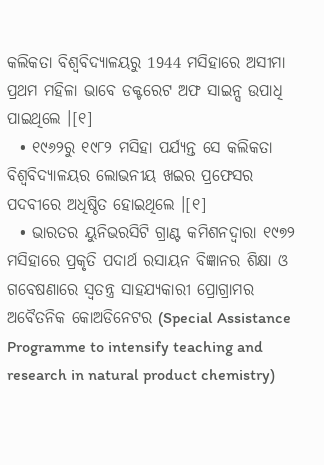କଲିକତା ବିଶ୍ୱବିଦ୍ୟାଳୟରୁ 1944 ମସିହାରେ ଅସୀମା ପ୍ରଥମ ମହିଳା ଭାବେ ଡକ୍ଟରେଟ ଅଫ ସାଇନ୍ସ ଉପାଧି ପାଇଥିଲେ ।[୧]
  • ୧୯୬୨ରୁ ୧୯୮୨ ମସିହା ପର୍ଯ୍ୟନ୍ତ ସେ କଲିକତା ବିଶ୍ୱବିଦ୍ୟାଳୟର ଲୋଭନୀୟ ଖଇର ପ୍ରଫେସର ପଦବୀରେ ଅଧିଷ୍ଠିତ ହୋଇଥିଲେ ।[୧]
  • ଭାରତର ୟୁନିଭରସିଟି ଗ୍ରାଣ୍ଟ କମିଶନଦ୍ୱାରା ୧୯୭୨ ମସିହାରେ ପ୍ରକୃତି ପଦାର୍ଥ ରସାୟନ ବିଜ୍ଞାନର ଶିକ୍ଷା ଓ ଗବେଷଣାରେ ସ୍ୱତନ୍ତ୍ର ସାହଯ୍ୟକାରୀ ପ୍ରୋଗ୍ରାମର ଅବୈତନିକ କୋଅଡିନେଟର (Special Assistance Programme to intensify teaching and research in natural product chemistry)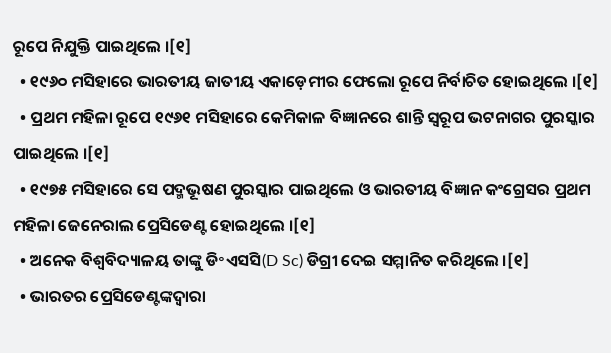ରୂପେ ନିଯୁକ୍ତି ପାଇଥିଲେ ।[୧]
  • ୧୯୬୦ ମସିହାରେ ଭାରତୀୟ ଜାତୀୟ ଏକାଡ଼େମୀର ଫେଲୋ ରୂପେ ନିର୍ବାଚିତ ହୋଇଥିଲେ ।[୧]
  • ପ୍ରଥମ ମହିଳା ରୂପେ ୧୯୬୧ ମସିହାରେ କେମିକାଳ ବିଜ୍ଞାନରେ ଶାନ୍ତି ସ୍ୱରୂପ ଭଟନାଗର ପୁରସ୍କାର ପାଇଥିଲେ ।[୧]
  • ୧୯୭୫ ମସିହାରେ ସେ ପଦ୍ମଭୂଷଣ ପୁରସ୍କାର ପାଇଥିଲେ ଓ ଭାରତୀୟ ବିଜ୍ଞାନ କଂଗ୍ରେସର ପ୍ରଥମ ମହିଳା ଜେନେରାଲ ପ୍ରେସିଡେଣ୍ଟ ହୋଇଥିଲେ ।[୧]
  • ଅନେକ ବିଶ୍ୱବିଦ୍ୟାଳୟ ତାଙ୍କୁ ଡି॰ଏସସି(D Sc) ଡିଗ୍ରୀ ଦେଇ ସମ୍ମାନିତ କରିଥିଲେ ।[୧]
  • ଭାରତର ପ୍ରେସିଡେଣ୍ଟଙ୍କଦ୍ୱାରା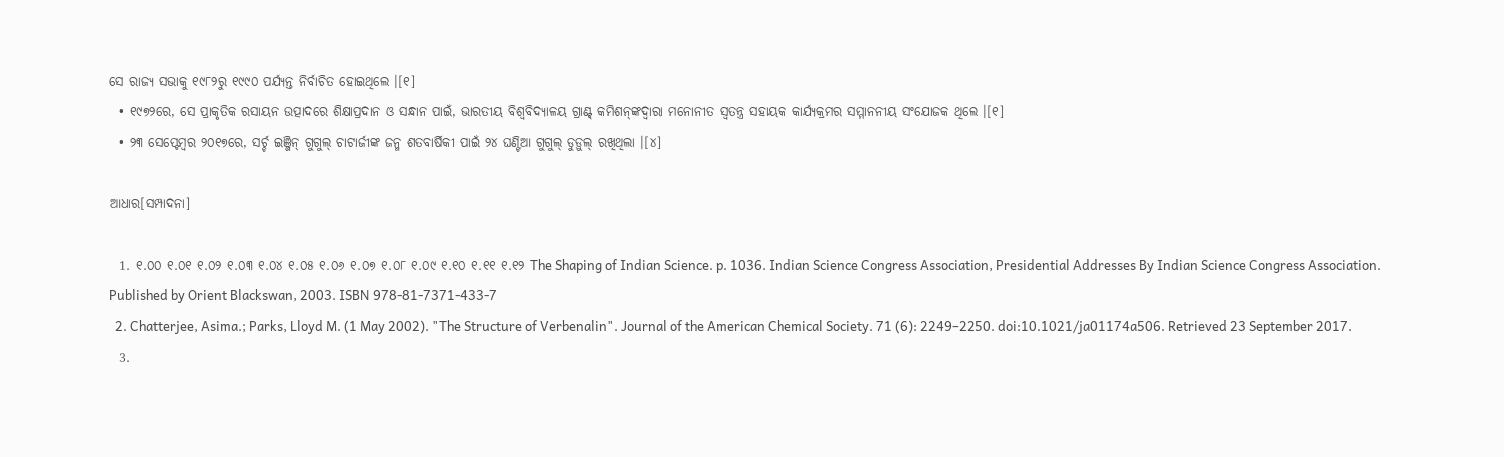ସେ ରାଜ୍ୟ ସଭାକୁ ୧୯୮୨ରୁ ୧୯୯୦ ପର୍ଯ୍ୟନ୍ତ ନିର୍ବାଚିତ ହୋଇଥିଲେ ।[୧]
  • ୧୯୭୨ରେ, ସେ ପ୍ରାକୃତିକ ରସାୟନ ଉତ୍ପାଦରେ ଶିକ୍ଷାପ୍ରଦାନ ଓ ସନ୍ଧାନ ପାଇଁ, ଭାରତୀୟ ବିଶ୍ୱବିଦ୍ୟାଳୟ ଗ୍ରାଣ୍ଟ୍ କମିଶନ୍‌ଙ୍କଦ୍ୱାରା ମନୋନୀତ ସ୍ୱତନ୍ତ୍ର ସ‌ହାୟକ କାର୍ଯ୍ୟକ୍ରମର ସମ୍ମାନନୀୟ ସଂଯୋଜକ ଥିଲେ ।[୧]
  • ୨୩ ସେପ୍ଟେମ୍ବର ୨୦୧୭ରେ, ସର୍ଚ୍ଚ ଇଞ୍ଜିନ୍ ଗୁଗୁଲ୍ ଚାଟାର୍ଜୀଙ୍କ ଜନ୍ମ ଶତବାର୍ଷିକୀ ପାଇଁ ୨୪ ଘଣ୍ଟିଆ ଗୁଗୁଲ୍ ଡୁଡ଼ୁଲ୍ ରଖିଥିଲା ।[୪]

ଆଧାର[ସମ୍ପାଦନା]

  1. ୧.୦୦ ୧.୦୧ ୧.୦୨ ୧.୦୩ ୧.୦୪ ୧.୦୫ ୧.୦୬ ୧.୦୭ ୧.୦୮ ୧.୦୯ ୧.୧୦ ୧.୧୧ ୧.୧୨ The Shaping of Indian Science. p. 1036. Indian Science Congress Association, Presidential Addresses By Indian Science Congress Association. Published by Orient Blackswan, 2003. ISBN 978-81-7371-433-7
  2. Chatterjee, Asima.; Parks, Lloyd M. (1 May 2002). "The Structure of Verbenalin". Journal of the American Chemical Society. 71 (6): 2249–2250. doi:10.1021/ja01174a506. Retrieved 23 September 2017.
  3.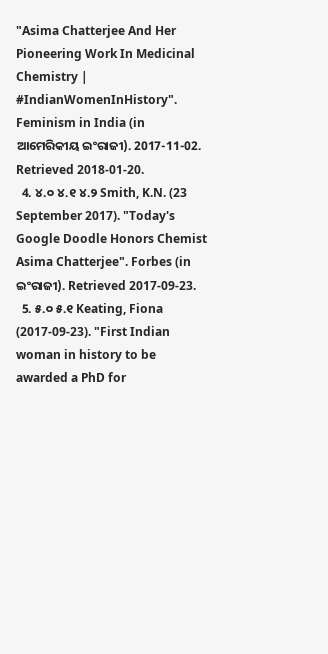"Asima Chatterjee And Her Pioneering Work In Medicinal Chemistry | #IndianWomenInHistory". Feminism in India (in ଆମେରିକୀୟ ଇଂରାଜୀ). 2017-11-02. Retrieved 2018-01-20.
  4. ୪.୦ ୪.୧ ୪.୨ Smith, K.N. (23 September 2017). "Today's Google Doodle Honors Chemist Asima Chatterjee". Forbes (in ଇଂରାଜୀ). Retrieved 2017-09-23.
  5. ୫.୦ ୫.୧ Keating, Fiona (2017-09-23). "First Indian woman in history to be awarded a PhD for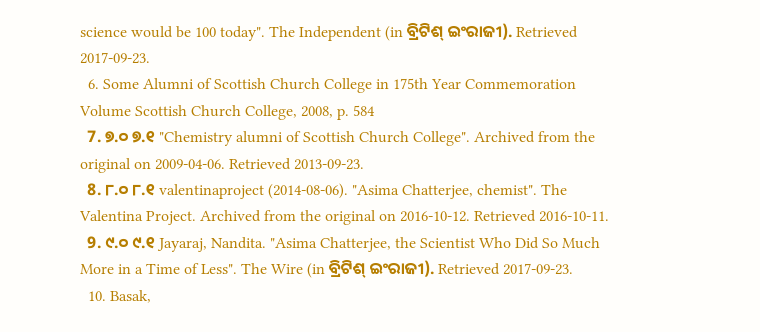science would be 100 today". The Independent (in ବ୍ରିଟିଶ୍‌ ଇଂରାଜୀ). Retrieved 2017-09-23.
  6. Some Alumni of Scottish Church College in 175th Year Commemoration Volume Scottish Church College, 2008, p. 584
  7. ୭.୦ ୭.୧ "Chemistry alumni of Scottish Church College". Archived from the original on 2009-04-06. Retrieved 2013-09-23.
  8. ୮.୦ ୮.୧ valentinaproject (2014-08-06). "Asima Chatterjee, chemist". The Valentina Project. Archived from the original on 2016-10-12. Retrieved 2016-10-11.
  9. ୯.୦ ୯.୧ Jayaraj, Nandita. "Asima Chatterjee, the Scientist Who Did So Much More in a Time of Less". The Wire (in ବ୍ରିଟିଶ୍‌ ଇଂରାଜୀ). Retrieved 2017-09-23.
  10. Basak,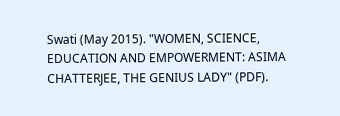Swati (May 2015). "WOMEN, SCIENCE, EDUCATION AND EMPOWERMENT: ASIMA CHATTERJEE, THE GENIUS LADY" (PDF).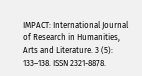IMPACT: International Journal of Research in Humanities, Arts and Literature. 3 (5): 133–138. ISSN 2321-8878.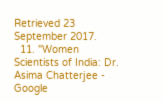Retrieved 23 September 2017.
  11. "Women Scientists of India: Dr. Asima Chatterjee - Google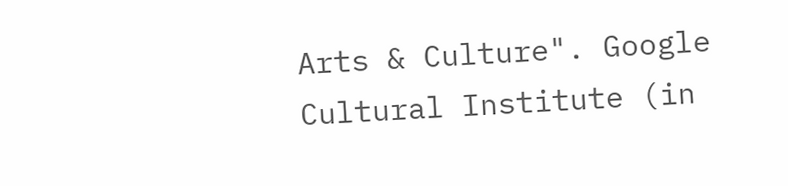Arts & Culture". Google Cultural Institute (in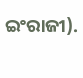ଇଂରାଜୀ).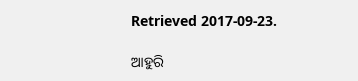Retrieved 2017-09-23.

ଆହୁରି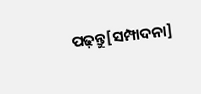ପଢ଼ନ୍ତୁ[ସମ୍ପାଦନା]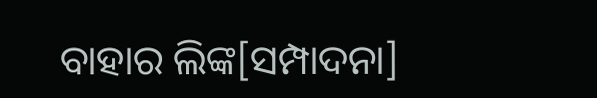ବାହାର ଲିଙ୍କ[ସମ୍ପାଦନା]